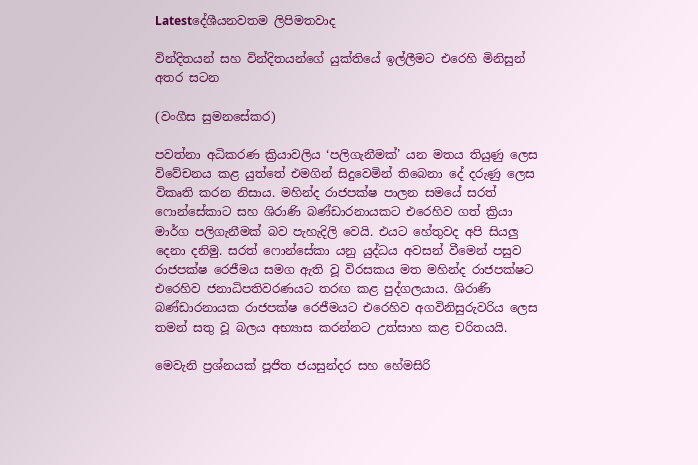Latestදේශීයනවතම ලිපිමතවාද

වින්දිතයන් සහ වින්දිතයන්ගේ යුක්තියේ ඉල්ලීමට එරෙහි මිනිසුන් අතර සටන

(වංගීස සුමනසේකර)

පවත්නා අධිකරණ ක්‍රියාවලිය ‘පලිගැනීමක්’ යන මතය තියුණු ලෙස විවේචනය කළ යුත්තේ එමගින් සිදුවෙමින් තිබෙනා දේ දරුණු ලෙස විකෘති කරන නිසාය. මහින්ද රාජපක්ෂ පාලන සමයේ සරත් ෆොන්සේකාට සහ ශිරාණි බණ්ඩාරනායකට එරෙහිව ගත් ක්‍රියා මාර්ග පලිගැනීමක් බව පැහැදිලි වෙයි. එයට හේතුවද අපි සියලු දෙනා දනිමු. සරත් ෆොන්සේකා යනු යුද්ධය අවසන් වීමෙන් පසුව රාජපක්ෂ රෙජීමය සමග ඇති වූ විරසකය මත මහින්ද රාජපක්ෂට එරෙහිව ජනාධිපතිවරණයට තරඟ කළ පුද්ගලයාය. ශිරාණි බණ්ඩාරනායක රාජපක්ෂ රෙජීමයට එරෙහිව අගවිනිසුරුවරිය ලෙස තමන් සතු වූ බලය අභ්‍යාස කරන්නට උත්සාහ කළ චරිතයයි.

මෙවැනි ප්‍රශ්නයක් පූජිත ජයසුන්දර සහ හේමසිරි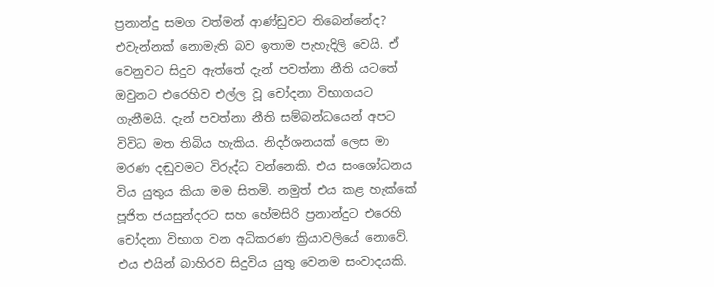ප්‍රනාන්දු සමග වත්මන් ආණ්ඩුවට තිබෙන්නේද? එවැන්නක් නොමැති බව ඉතාම පැහැදිලි වෙයි. ඒ වෙනුවට සිදුව ඇත්තේ දැන් පවත්නා නීති යටතේ ඔවුනට එරෙහිව එල්ල වූ චෝදනා විභාගයට ගැනීමයි. දැන් පවත්නා නීති සම්බන්ධයෙන් අපට විවිධ මත තිබිය හැකිය. නිදර්ශනයක් ලෙස මා මරණ දඬුවමට විරුද්ධ වන්නෙකි. එය සංශෝධනය විය යුතුය කියා මම සිතමි. නමුත් එය කළ හැක්කේ පූජිත ජයසුන්දරට සහ හේමසිරි ප්‍රනාන්දුට එරෙහි චෝදනා විභාග වන අධිකරණ ක්‍රියාවලියේ නොවේ. එය එයින් බාහිරව සිදුවිය යුතු වෙනම සංවාදයකි.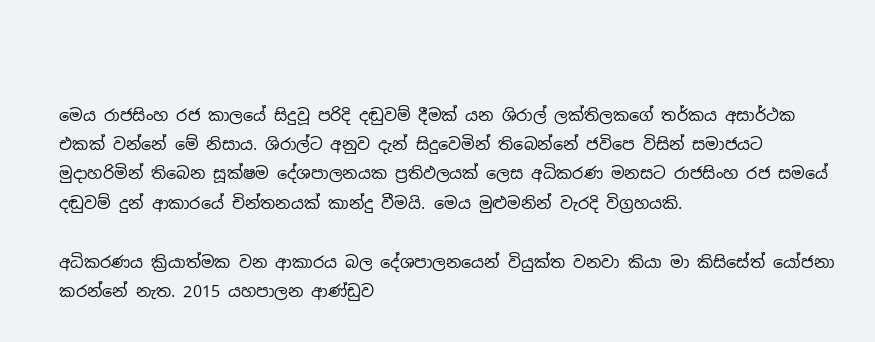මෙය රාජසිංහ රජ කාලයේ සිදුවූ පරිදි දඬුවම් දීමක් යන ශිරාල් ලක්තිලකගේ තර්කය අසාර්ථක එකක් වන්නේ මේ නිසාය. ශිරාල්ට අනුව දැන් සිදුවෙමින් තිබෙන්නේ ජවිපෙ විසින් සමාජයට මුදාහරිමින් තිබෙන සූක්ෂම දේශපාලනයක ප්‍රතිඵලයක් ලෙස අධිකරණ මනසට රාජසිංහ රජ සමයේ දඬුවම් දුන් ආකාරයේ චින්තනයක් කාන්දු වීමයි. මෙය මුළුමනින් වැරදි විග්‍රහයකි.

අධිකරණය ක්‍රියාත්මක වන ආකාරය බල දේශපාලනයෙන් වියුක්ත වනවා කියා මා කිසිසේත් යෝජනා කරන්නේ නැත. 2015 යහපාලන ආණ්ඩුව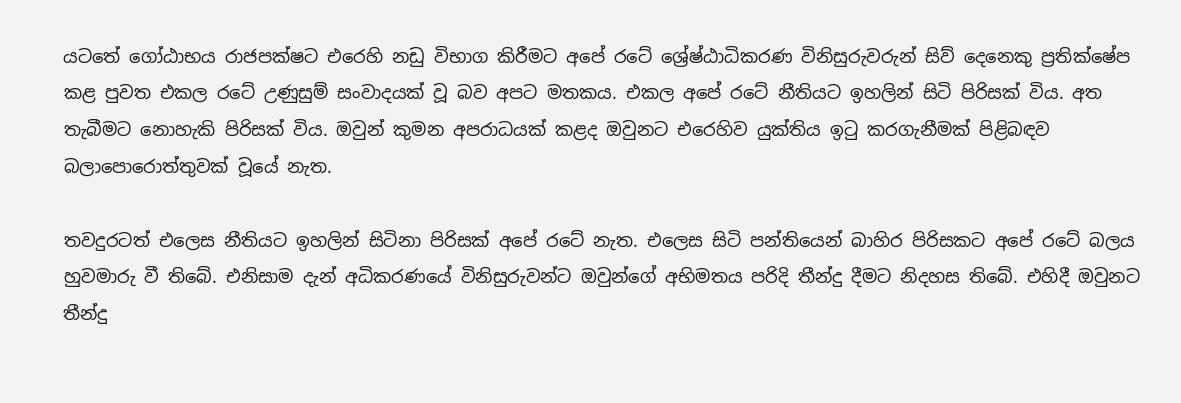යටතේ ගෝඨාභය රාජපක්ෂට එරෙහි නඩු විභාග කිරීමට අපේ රටේ ශ්‍රේෂ්ඨාධිකරණ විනිසුරුවරුන් සිව් දෙනෙකු ප්‍රතික්ෂේප කළ පුවත එකල රටේ උණුසුම් සංවාදයක් වූ බව අපට මතකය. එකල අපේ රටේ නීතියට ඉහලින් සිටි පිරිසක් විය. අත තැබීමට නොහැකි පිරිසක් විය. ඔවුන් කුමන අපරාධයක් කළද ඔවුනට එරෙහිව යුක්තිය ඉටු කරගැනීමක් පිළිබඳව බලාපොරොත්තුවක් වූයේ නැත.

තවදුරටත් එලෙස නීතියට ඉහලින් සිටිනා පිරිසක් අපේ රටේ නැත. එලෙස සිටි පන්තියෙන් බාහිර පිරිසකට අපේ රටේ බලය හුවමාරු වී තිබේ. එනිසාම දැන් අධිකරණයේ විනිසුරුවන්ට ඔවුන්ගේ අභිමතය පරිදි තීන්දු දීමට නිදහස තිබේ. එහිදී ඔවුනට තීන්දු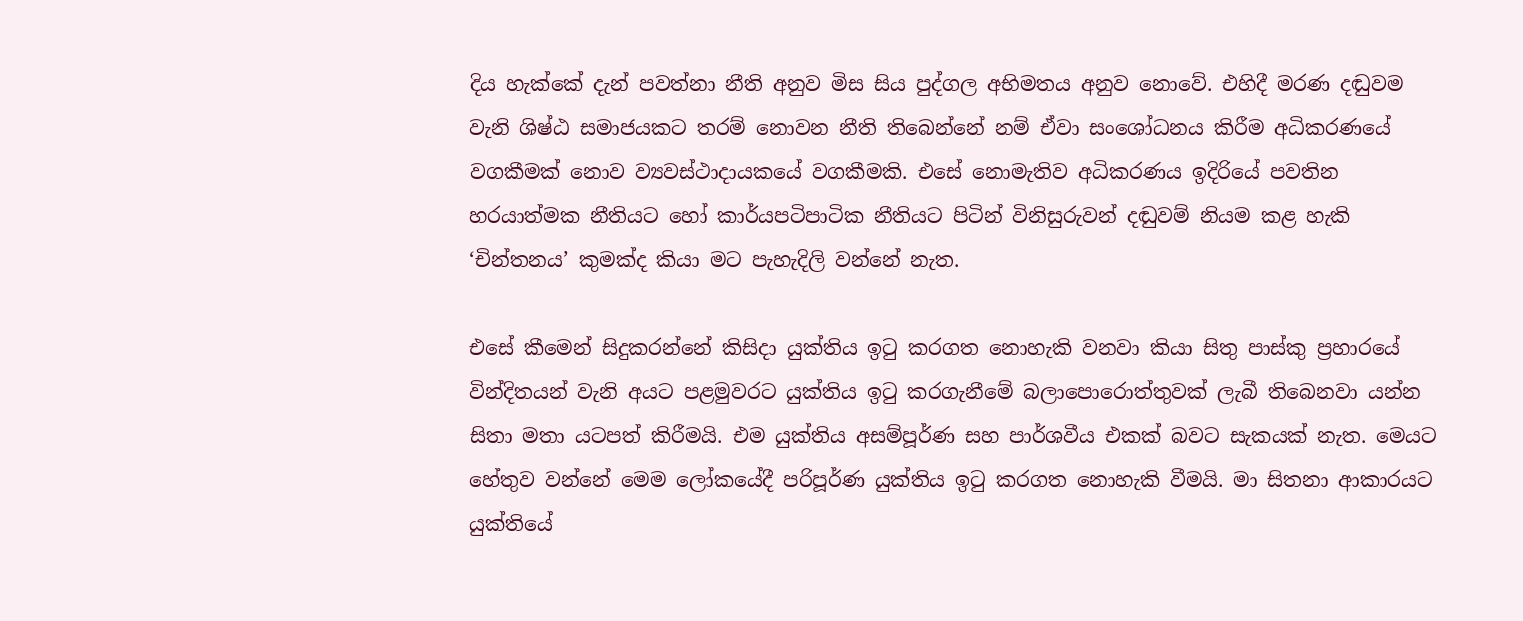දිය හැක්කේ දැන් පවත්නා නීති අනුව මිස සිය පුද්ගල අභිමතය අනුව නොවේ. එහිදී මරණ දඬුවම වැනි ශිෂ්ඨ සමාජයකට තරම් නොවන නීති තිබෙන්නේ නම් ඒවා සංශෝධනය කිරීම අධිකරණයේ වගකීමක් නොව ව්‍යවස්ථාදායකයේ වගකීමකි. එසේ නොමැතිව අධිකරණය ඉදිරියේ පවතින හරයාත්මක නීතියට හෝ කාර්යපටිපාටික නීතියට පිටින් විනිසුරුවන් දඬුවම් නියම කළ හැකි ‘චින්තනය’ කුමක්ද කියා මට පැහැදිලි වන්නේ නැත.

එසේ කීමෙන් සිදුකරන්නේ කිසිදා යුක්තිය ඉටු කරගත නොහැකි වනවා කියා සිතු පාස්කු ප්‍රහාරයේ වින්දිතයන් වැනි අයට පළමුවරට යුක්තිය ඉටු කරගැනීමේ බලාපොරොත්තුවක් ලැබී තිබෙනවා යන්න සිතා මතා යටපත් කිරීමයි. එම යුක්තිය අසම්පූර්ණ සහ පාර්ශවීය එකක් බවට සැකයක් නැත. මෙයට හේතුව වන්නේ මෙම ලෝකයේදී පරිපූර්ණ යුක්තිය ඉටු කරගත නොහැකි වීමයි. මා සිතනා ආකාරයට යුක්තියේ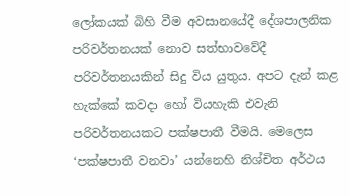ලෝකයක් බිහි වීම අවසානයේදී දේශපාලනික පරිවර්තනයක් නොව සත්භාවවේදී පරිවර්තනයකින් සිදු විය යුතුය. අපට දැන් කළ හැක්කේ කවදා හෝ වියහැකි එවැනි පරිවර්තනයකට පක්ෂපාතී වීමයි. මෙලෙස ‘පක්ෂපාතී වනවා’ යන්නෙහි නිශ්චිත අර්ථය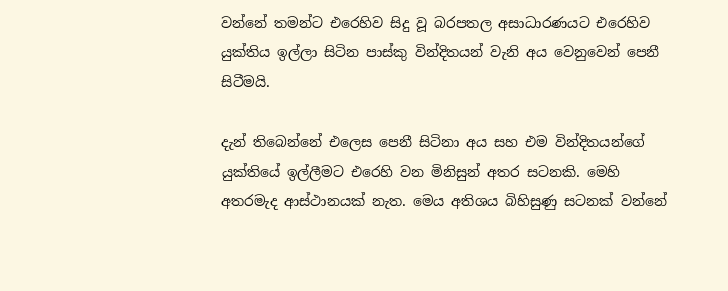වන්නේ තමන්ට එරෙහිව සිදු වූ බරපතල අසාධාරණයට එරෙහිව යුක්තිය ඉල්ලා සිටින පාස්කු වින්දිතයන් වැනි අය වෙනුවෙන් පෙනී සිටීමයි.

දැන් තිබෙන්නේ එලෙස පෙනී සිටිනා අය සහ එම වින්දිතයන්ගේ යුක්තියේ ඉල්ලීමට එරෙහි වන මිනිසුන් අතර සටනකි. මෙහි අතරමැද ආස්ථානයක් නැත. මෙය අතිශය බිහිසුණු සටනක් වන්නේ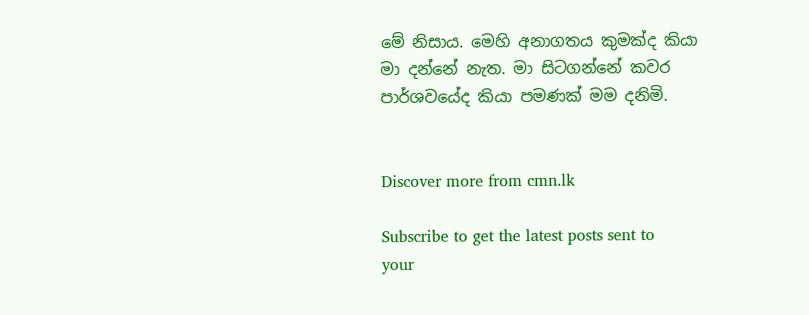මේ නිසාය. මෙහි අනාගතය කුමක්ද කියා මා දන්නේ නැත. මා සිටගන්නේ කවර පාර්ශවයේද කියා පමණක් මම දනිමි.


Discover more from cmn.lk

Subscribe to get the latest posts sent to your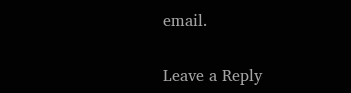email.

Leave a Reply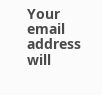Your email address will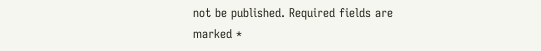not be published. Required fields are marked *